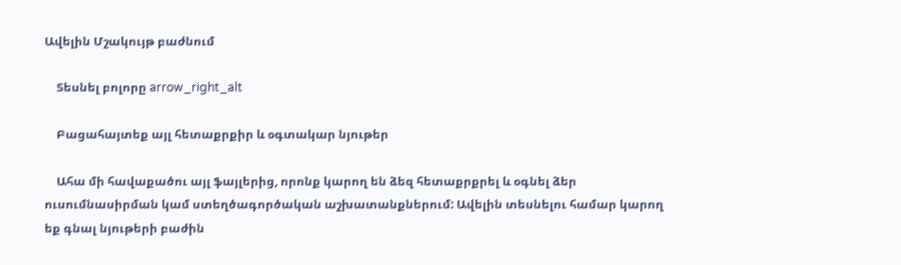Ավելին Մշակույթ բաժնում

    Տեսնել բոլորը arrow_right_alt

    Բացահայտեք այլ հետաքրքիր և օգտակար նյութեր

    Ահա մի հավաքածու այլ ֆայլերից, որոնք կարող են ձեզ հետաքրքրել և օգնել ձեր ուսումնասիրման կամ ստեղծագործական աշխատանքներում: Ավելին տեսնելու համար կարող եք գնալ նյութերի բաժին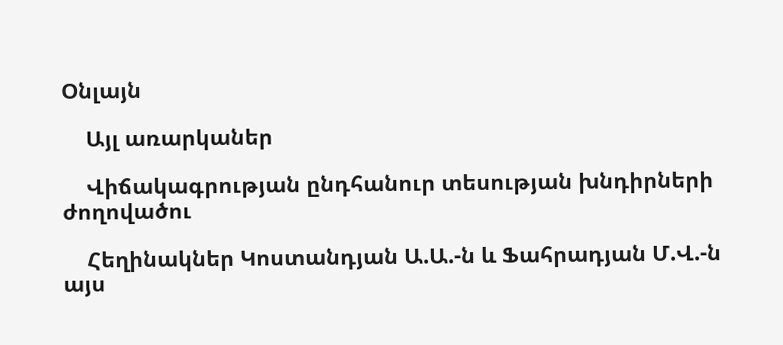Օնլայն

    Այլ առարկաներ

    Վիճակագրության ընդհանուր տեսության խնդիրների ժողովածու

    Հեղինակներ Կոստանդյան Ա.Ա.-ն և Ֆահրադյան Մ.Վ.-ն այս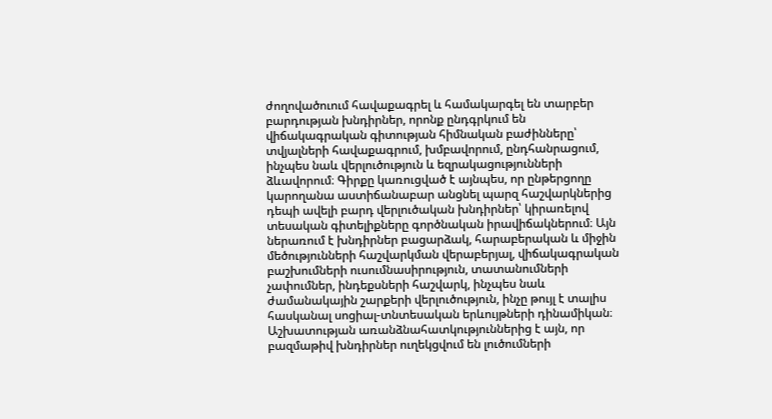ժողովածուում հավաքագրել և համակարգել են տարբեր բարդության խնդիրներ, որոնք ընդգրկում են վիճակագրական գիտության հիմնական բաժինները՝ տվյալների հավաքագրում, խմբավորում, ընդհանրացում, ինչպես նաև վերլուծություն և եզրակացությունների ձևավորում։ Գիրքը կառուցված է այնպես, որ ընթերցողը կարողանա աստիճանաբար անցնել պարզ հաշվարկներից դեպի ավելի բարդ վերլուծական խնդիրներ՝ կիրառելով տեսական գիտելիքները գործնական իրավիճակներում։ Այն ներառում է խնդիրներ բացարձակ, հարաբերական և միջին մեծությունների հաշվարկման վերաբերյալ, վիճակագրական բաշխումների ուսումնասիրություն, տատանումների չափումներ, ինդեքսների հաշվարկ, ինչպես նաև ժամանակային շարքերի վերլուծություն, ինչը թույլ է տալիս հասկանալ սոցիալ-տնտեսական երևույթների դինամիկան։ Աշխատության առանձնահատկություններից է այն, որ բազմաթիվ խնդիրներ ուղեկցվում են լուծումների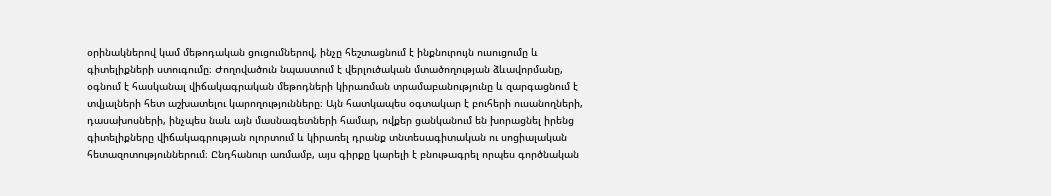օրինակներով կամ մեթոդական ցուցումներով, ինչը հեշտացնում է ինքնուրույն ուսուցումը և գիտելիքների ստուգումը։ Ժողովածուն նպաստում է վերլուծական մտածողության ձևավորմանը, օգնում է հասկանալ վիճակագրական մեթոդների կիրառման տրամաբանությունը և զարգացնում է տվյալների հետ աշխատելու կարողությունները։ Այն հատկապես օգտակար է բուհերի ուսանողների, դասախոսների, ինչպես նաև այն մասնագետների համար, ովքեր ցանկանում են խորացնել իրենց գիտելիքները վիճակագրության ոլորտում և կիրառել դրանք տնտեսագիտական ու սոցիալական հետազոտություններում։ Ընդհանուր առմամբ, այս գիրքը կարելի է բնութագրել որպես գործնական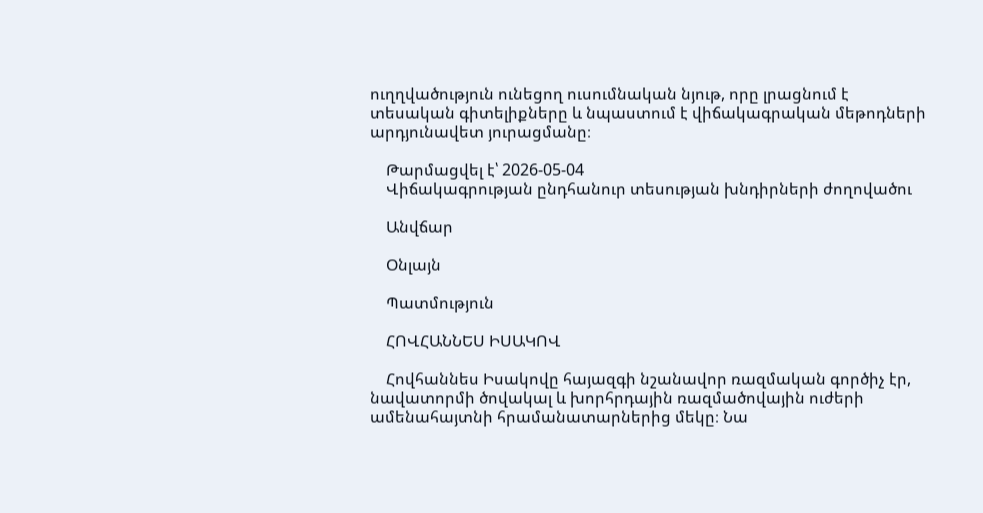ուղղվածություն ունեցող ուսումնական նյութ, որը լրացնում է տեսական գիտելիքները և նպաստում է վիճակագրական մեթոդների արդյունավետ յուրացմանը։

    Թարմացվել է՝ 2026-05-04
    Վիճակագրության ընդհանուր տեսության խնդիրների ժողովածու

    Անվճար

    Օնլայն

    Պատմություն

    ՀՈՎՀԱՆՆԵՍ ԻՍԱԿՈՎ

    Հովհաննես Իսակովը հայազգի նշանավոր ռազմական գործիչ էր, նավատորմի ծովակալ և խորհրդային ռազմածովային ուժերի ամենահայտնի հրամանատարներից մեկը։ Նա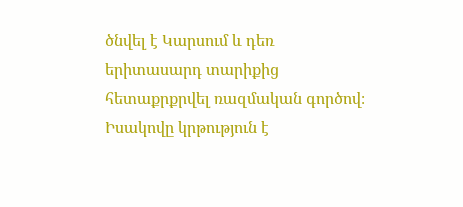ծնվել է Կարսում և դեռ երիտասարդ տարիքից հետաքրքրվել ռազմական գործով։ Իսակովը կրթություն է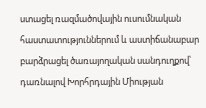ստացել ռազմածովային ուսումնական հաստատություններում և աստիճանաբար բարձրացել ծառայողական սանդուղքով՝ դառնալով Խորհրդային Միության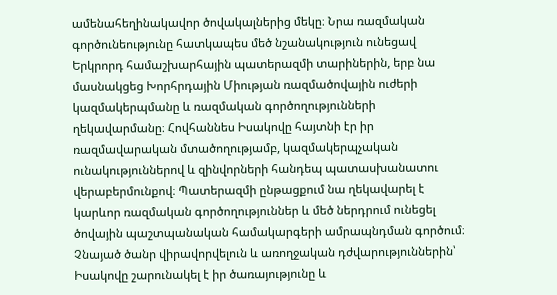ամենահեղինակավոր ծովակալներից մեկը։ Նրա ռազմական գործունեությունը հատկապես մեծ նշանակություն ունեցավ Երկրորդ համաշխարհային պատերազմի տարիներին, երբ նա մասնակցեց Խորհրդային Միության ռազմածովային ուժերի կազմակերպմանը և ռազմական գործողությունների ղեկավարմանը։ Հովհաննես Իսակովը հայտնի էր իր ռազմավարական մտածողությամբ, կազմակերպչական ունակություններով և զինվորների հանդեպ պատասխանատու վերաբերմունքով։ Պատերազմի ընթացքում նա ղեկավարել է կարևոր ռազմական գործողություններ և մեծ ներդրում ունեցել ծովային պաշտպանական համակարգերի ամրապնդման գործում։ Չնայած ծանր վիրավորվելուն և առողջական դժվարություններին՝ Իսակովը շարունակել է իր ծառայությունը և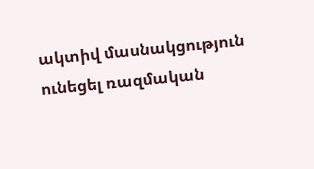ակտիվ մասնակցություն ունեցել ռազմական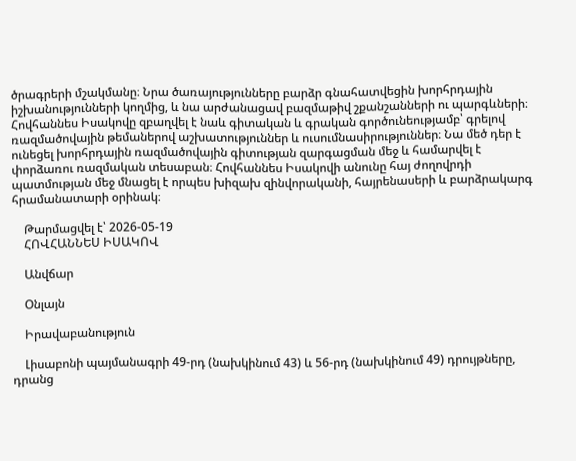ծրագրերի մշակմանը։ Նրա ծառայությունները բարձր գնահատվեցին խորհրդային իշխանությունների կողմից, և նա արժանացավ բազմաթիվ շքանշանների ու պարգևների։ Հովհաննես Իսակովը զբաղվել է նաև գիտական և գրական գործունեությամբ՝ գրելով ռազմածովային թեմաներով աշխատություններ և ուսումնասիրություններ։ Նա մեծ դեր է ունեցել խորհրդային ռազմածովային գիտության զարգացման մեջ և համարվել է փորձառու ռազմական տեսաբան։ Հովհաննես Իսակովի անունը հայ ժողովրդի պատմության մեջ մնացել է որպես խիզախ զինվորականի, հայրենասերի և բարձրակարգ հրամանատարի օրինակ։

    Թարմացվել է՝ 2026-05-19
    ՀՈՎՀԱՆՆԵՍ ԻՍԱԿՈՎ

    Անվճար

    Օնլայն

    Իրավաբանություն

    Լիսաբոնի պայմանագրի 49-րդ (նախկինում 43) և 56-րդ (նախկինում 49) դրույթները, դրանց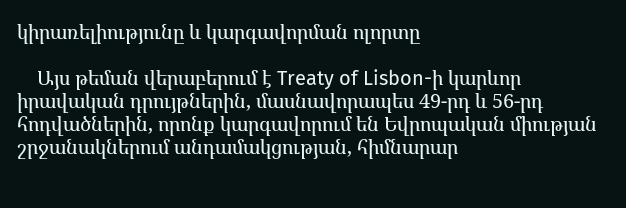կիրառելիությունը և կարգավորման ոլորտը

    Այս թեման վերաբերում է Treaty of Lisbon-ի կարևոր իրավական դրույթներին, մասնավորապես 49-րդ և 56-րդ հոդվածներին, որոնք կարգավորում են Եվրոպական միության շրջանակներում անդամակցության, հիմնարար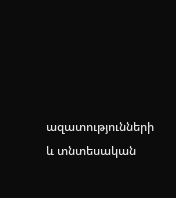ազատությունների և տնտեսական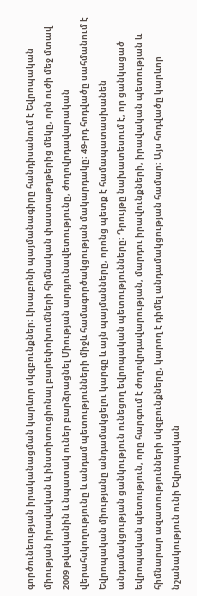գործունեության իրականացման կարևոր սկզբունքներ։ Լիսաբոնի պայմանագիրը հանդիսանում է Եվրոպական միության իրավական և ինստիտուցիոնալ բարեփոխումների հիմնական փաստաթղթերից մեկը, որն ուժի մեջ մտավ 2009 թվականին և նպատակ ուներ բարձրացնել Միության արդյունավետությունը, ժողովրդավարական վերահսկողությունը և անդամ պետությունների միջև համագործակցության մակարդակը։ 49-րդ հոդվածը սահմանում է Եվրոպական միությանը անդամակցելու կարգը և այն պայմանները, որոնց պետք է համապատասխանեն անդամակցության ցանկություն ունեցող եվրոպական պետությունները։ Դրույթը նախատեսում է, որ ցանկացած եվրոպական պետություն, որը հարգում է ժողովրդավարության, մարդու իրավունքների, իրավական պետության և հիմնարար ազատությունների սկզբունքները, կարող է դիմել անդամակցության համար։ Այս հոդվածը կարևոր նշանակություն ունի Եվրոպական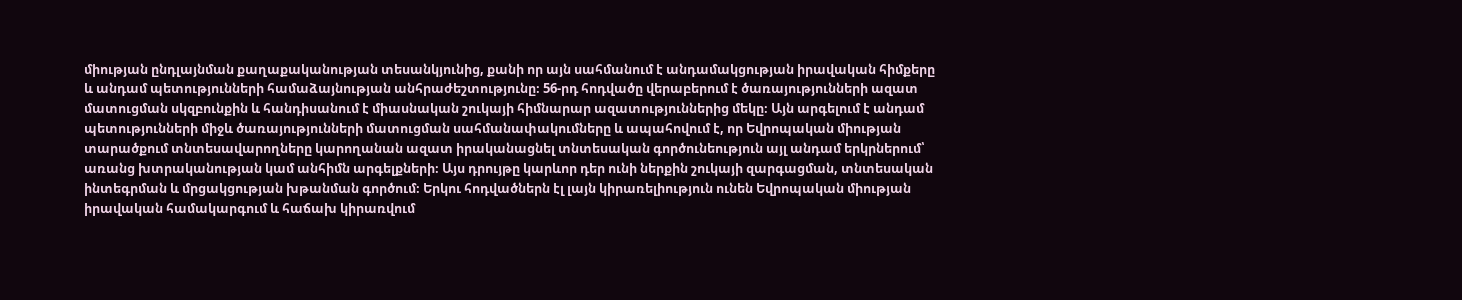միության ընդլայնման քաղաքականության տեսանկյունից, քանի որ այն սահմանում է անդամակցության իրավական հիմքերը և անդամ պետությունների համաձայնության անհրաժեշտությունը։ 56-րդ հոդվածը վերաբերում է ծառայությունների ազատ մատուցման սկզբունքին և հանդիսանում է միասնական շուկայի հիմնարար ազատություններից մեկը։ Այն արգելում է անդամ պետությունների միջև ծառայությունների մատուցման սահմանափակումները և ապահովում է, որ Եվրոպական միության տարածքում տնտեսավարողները կարողանան ազատ իրականացնել տնտեսական գործունեություն այլ անդամ երկրներում՝ առանց խտրականության կամ անհիմն արգելքների։ Այս դրույթը կարևոր դեր ունի ներքին շուկայի զարգացման, տնտեսական ինտեգրման և մրցակցության խթանման գործում։ Երկու հոդվածներն էլ լայն կիրառելիություն ունեն Եվրոպական միության իրավական համակարգում և հաճախ կիրառվում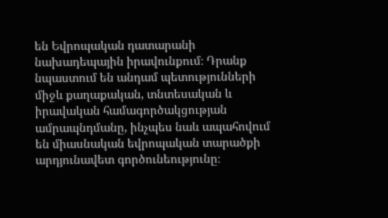են Եվրոպական դատարանի նախադեպային իրավունքում։ Դրանք նպաստում են անդամ պետությունների միջև քաղաքական, տնտեսական և իրավական համագործակցության ամրապնդմանը, ինչպես նաև ապահովում են միասնական եվրոպական տարածքի արդյունավետ գործունեությունը։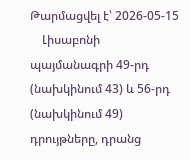Թարմացվել է՝ 2026-05-15
    Լիսաբոնի պայմանագրի 49-րդ (նախկինում 43) և 56-րդ (նախկինում 49) դրույթները, դրանց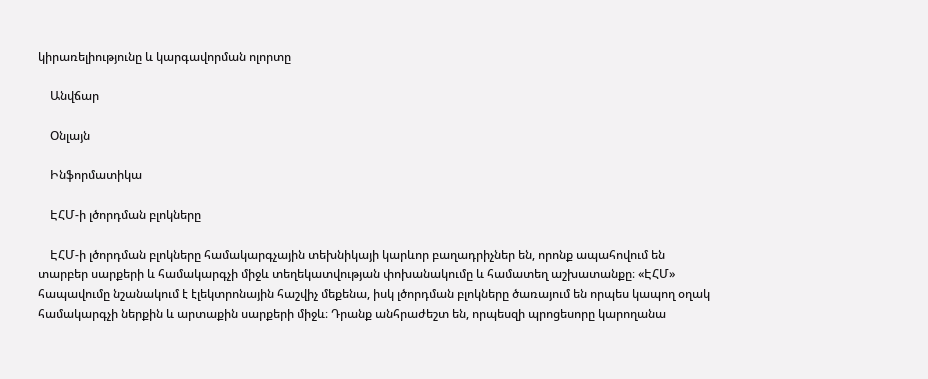կիրառելիությունը և կարգավորման ոլորտը

    Անվճար

    Օնլայն

    Ինֆորմատիկա

    ԷՀՄ-ի լծորդման բլոկները

    ԷՀՄ-ի լծորդման բլոկները համակարգչային տեխնիկայի կարևոր բաղադրիչներ են, որոնք ապահովում են տարբեր սարքերի և համակարգչի միջև տեղեկատվության փոխանակումը և համատեղ աշխատանքը։ «ԷՀՄ» հապավումը նշանակում է էլեկտրոնային հաշվիչ մեքենա, իսկ լծորդման բլոկները ծառայում են որպես կապող օղակ համակարգչի ներքին և արտաքին սարքերի միջև։ Դրանք անհրաժեշտ են, որպեսզի պրոցեսորը կարողանա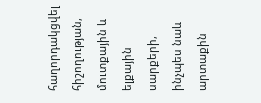հաղորդակցվել հիշողության, մուտքային և ելքային սարքերի, ինչպես նաև արտաքին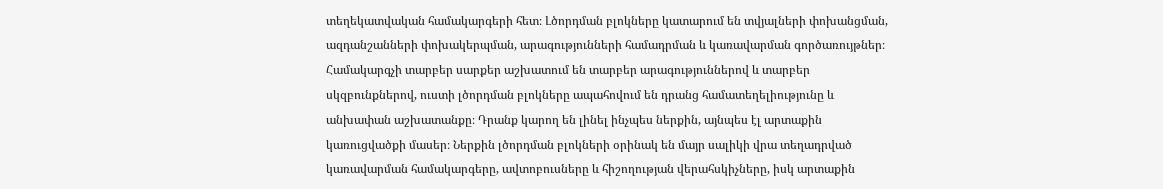տեղեկատվական համակարգերի հետ։ Լծորդման բլոկները կատարում են տվյալների փոխանցման, ազդանշանների փոխակերպման, արագությունների համադրման և կառավարման գործառույթներ։ Համակարգչի տարբեր սարքեր աշխատում են տարբեր արագություններով և տարբեր սկզբունքներով, ուստի լծորդման բլոկները ապահովում են դրանց համատեղելիությունը և անխափան աշխատանքը։ Դրանք կարող են լինել ինչպես ներքին, այնպես էլ արտաքին կառուցվածքի մասեր։ Ներքին լծորդման բլոկների օրինակ են մայր սալիկի վրա տեղադրված կառավարման համակարգերը, ավտոբուսները և հիշողության վերահսկիչները, իսկ արտաքին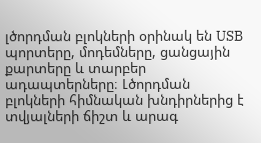լծորդման բլոկների օրինակ են USB պորտերը, մոդեմները, ցանցային քարտերը և տարբեր ադապտերները։ Լծորդման բլոկների հիմնական խնդիրներից է տվյալների ճիշտ և արագ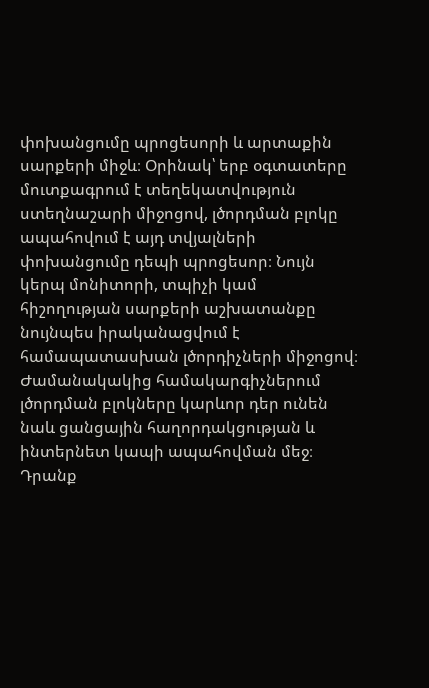փոխանցումը պրոցեսորի և արտաքին սարքերի միջև։ Օրինակ՝ երբ օգտատերը մուտքագրում է տեղեկատվություն ստեղնաշարի միջոցով, լծորդման բլոկը ապահովում է այդ տվյալների փոխանցումը դեպի պրոցեսոր։ Նույն կերպ մոնիտորի, տպիչի կամ հիշողության սարքերի աշխատանքը նույնպես իրականացվում է համապատասխան լծորդիչների միջոցով։ Ժամանակակից համակարգիչներում լծորդման բլոկները կարևոր դեր ունեն նաև ցանցային հաղորդակցության և ինտերնետ կապի ապահովման մեջ։ Դրանք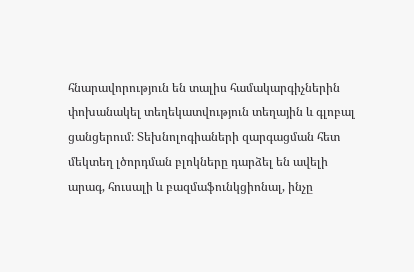հնարավորություն են տալիս համակարգիչներին փոխանակել տեղեկատվություն տեղային և գլոբալ ցանցերում։ Տեխնոլոգիաների զարգացման հետ մեկտեղ լծորդման բլոկները դարձել են ավելի արագ, հուսալի և բազմաֆունկցիոնալ, ինչը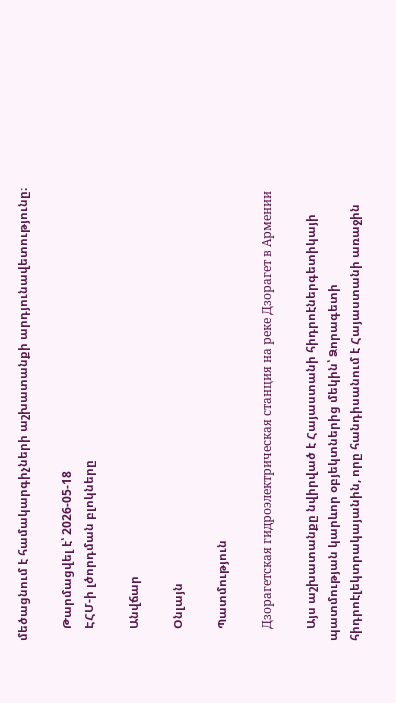մեծացնում է համակարգիչների աշխատանքի արդյունավետությունը։

    Թարմացվել է՝ 2026-05-18
    ԷՀՄ-ի լծորդման բլոկները

    Անվճար

    Օնլայն

    Պատմություն

    Дзорагетская гидроэлектрическая станция на реке Дзорагет в Армении

    Այս աշխատանքը նվիրված է Հայաստանի հիդրոէներգետիկայի պատմության կարևոր օբյեկտներից մեկին՝ Ձորագետի հիդրոէլեկտրակայանին, որը հանդիսանում է Հայաստանի առաջին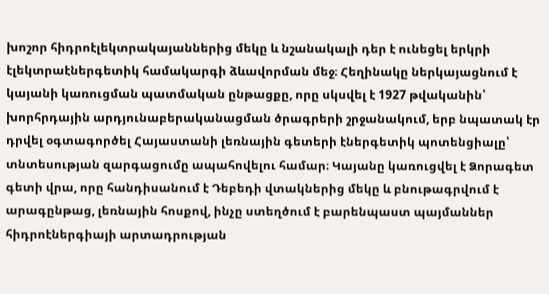խոշոր հիդրոէլեկտրակայաններից մեկը և նշանակալի դեր է ունեցել երկրի էլեկտրաէներգետիկ համակարգի ձևավորման մեջ։ Հեղինակը ներկայացնում է կայանի կառուցման պատմական ընթացքը, որը սկսվել է 1927 թվականին՝ խորհրդային արդյունաբերականացման ծրագրերի շրջանակում, երբ նպատակ էր դրվել օգտագործել Հայաստանի լեռնային գետերի էներգետիկ պոտենցիալը՝ տնտեսության զարգացումը ապահովելու համար։ Կայանը կառուցվել է Ձորագետ գետի վրա, որը հանդիսանում է Դեբեդի վտակներից մեկը և բնութագրվում է արագընթաց, լեռնային հոսքով, ինչը ստեղծում է բարենպաստ պայմաններ հիդրոէներգիայի արտադրության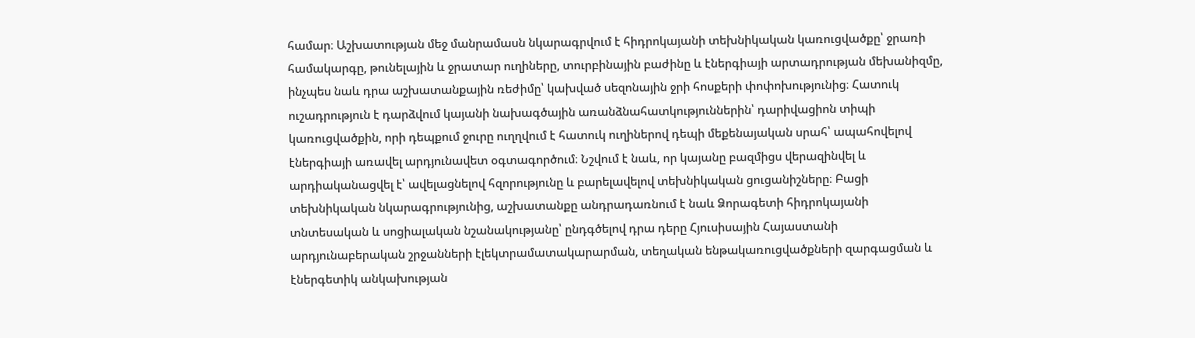համար։ Աշխատության մեջ մանրամասն նկարագրվում է հիդրոկայանի տեխնիկական կառուցվածքը՝ ջրառի համակարգը, թունելային և ջրատար ուղիները, տուրբինային բաժինը և էներգիայի արտադրության մեխանիզմը, ինչպես նաև դրա աշխատանքային ռեժիմը՝ կախված սեզոնային ջրի հոսքերի փոփոխությունից։ Հատուկ ուշադրություն է դարձվում կայանի նախագծային առանձնահատկություններին՝ դարիվացիոն տիպի կառուցվածքին, որի դեպքում ջուրը ուղղվում է հատուկ ուղիներով դեպի մեքենայական սրահ՝ ապահովելով էներգիայի առավել արդյունավետ օգտագործում։ Նշվում է նաև, որ կայանը բազմիցս վերազինվել և արդիականացվել է՝ ավելացնելով հզորությունը և բարելավելով տեխնիկական ցուցանիշները։ Բացի տեխնիկական նկարագրությունից, աշխատանքը անդրադառնում է նաև Ձորագետի հիդրոկայանի տնտեսական և սոցիալական նշանակությանը՝ ընդգծելով դրա դերը Հյուսիսային Հայաստանի արդյունաբերական շրջանների էլեկտրամատակարարման, տեղական ենթակառուցվածքների զարգացման և էներգետիկ անկախության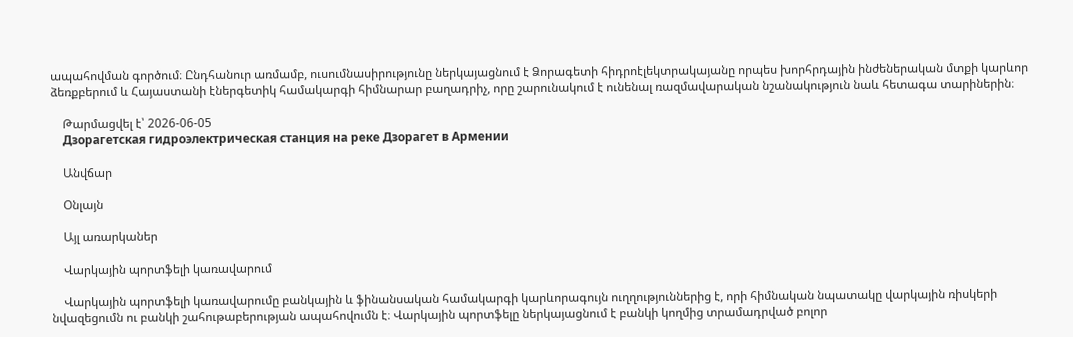ապահովման գործում։ Ընդհանուր առմամբ, ուսումնասիրությունը ներկայացնում է Ձորագետի հիդրոէլեկտրակայանը որպես խորհրդային ինժեներական մտքի կարևոր ձեռքբերում և Հայաստանի էներգետիկ համակարգի հիմնարար բաղադրիչ, որը շարունակում է ունենալ ռազմավարական նշանակություն նաև հետագա տարիներին։

    Թարմացվել է՝ 2026-06-05
    Дзорагетская гидроэлектрическая станция на реке Дзорагет в Армении

    Անվճար

    Օնլայն

    Այլ առարկաներ

    Վարկային պորտֆելի կառավարում

    Վարկային պորտֆելի կառավարումը բանկային և ֆինանսական համակարգի կարևորագույն ուղղություններից է, որի հիմնական նպատակը վարկային ռիսկերի նվազեցումն ու բանկի շահութաբերության ապահովումն է։ Վարկային պորտֆելը ներկայացնում է բանկի կողմից տրամադրված բոլոր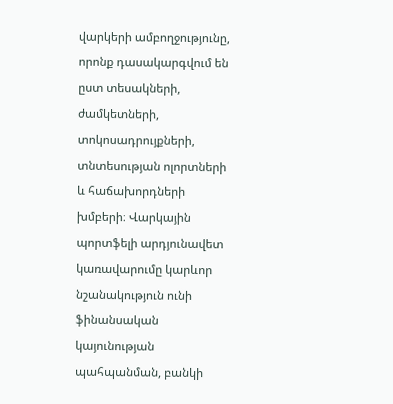վարկերի ամբողջությունը, որոնք դասակարգվում են ըստ տեսակների, ժամկետների, տոկոսադրույքների, տնտեսության ոլորտների և հաճախորդների խմբերի։ Վարկային պորտֆելի արդյունավետ կառավարումը կարևոր նշանակություն ունի ֆինանսական կայունության պահպանման, բանկի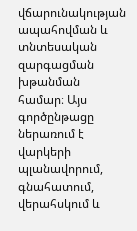վճարունակության ապահովման և տնտեսական զարգացման խթանման համար։ Այս գործընթացը ներառում է վարկերի պլանավորում, գնահատում, վերահսկում և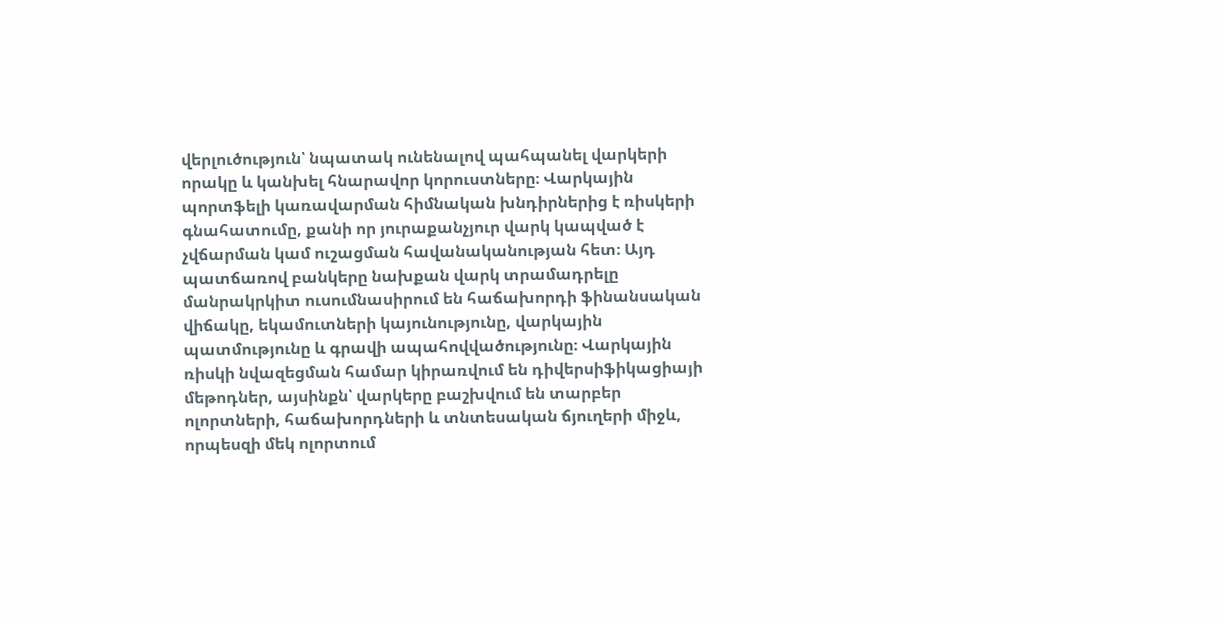վերլուծություն՝ նպատակ ունենալով պահպանել վարկերի որակը և կանխել հնարավոր կորուստները։ Վարկային պորտֆելի կառավարման հիմնական խնդիրներից է ռիսկերի գնահատումը, քանի որ յուրաքանչյուր վարկ կապված է չվճարման կամ ուշացման հավանականության հետ։ Այդ պատճառով բանկերը նախքան վարկ տրամադրելը մանրակրկիտ ուսումնասիրում են հաճախորդի ֆինանսական վիճակը, եկամուտների կայունությունը, վարկային պատմությունը և գրավի ապահովվածությունը։ Վարկային ռիսկի նվազեցման համար կիրառվում են դիվերսիֆիկացիայի մեթոդներ, այսինքն՝ վարկերը բաշխվում են տարբեր ոլորտների, հաճախորդների և տնտեսական ճյուղերի միջև, որպեսզի մեկ ոլորտում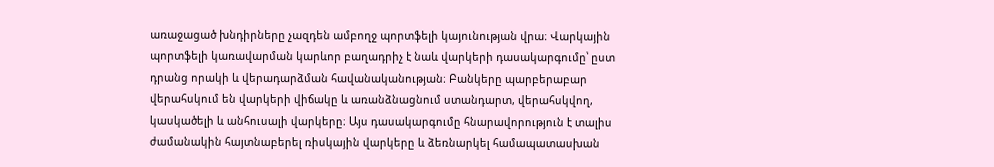առաջացած խնդիրները չազդեն ամբողջ պորտֆելի կայունության վրա։ Վարկային պորտֆելի կառավարման կարևոր բաղադրիչ է նաև վարկերի դասակարգումը՝ ըստ դրանց որակի և վերադարձման հավանականության։ Բանկերը պարբերաբար վերահսկում են վարկերի վիճակը և առանձնացնում ստանդարտ, վերահսկվող, կասկածելի և անհուսալի վարկերը։ Այս դասակարգումը հնարավորություն է տալիս ժամանակին հայտնաբերել ռիսկային վարկերը և ձեռնարկել համապատասխան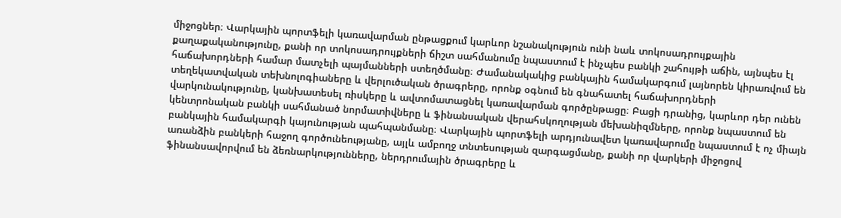միջոցներ։ Վարկային պորտֆելի կառավարման ընթացքում կարևոր նշանակություն ունի նաև տոկոսադրույքային քաղաքականությունը, քանի որ տոկոսադրույքների ճիշտ սահմանումը նպաստում է ինչպես բանկի շահույթի աճին, այնպես էլ հաճախորդների համար մատչելի պայմանների ստեղծմանը։ Ժամանակակից բանկային համակարգում լայնորեն կիրառվում են տեղեկատվական տեխնոլոգիաները և վերլուծական ծրագրերը, որոնք օգնում են գնահատել հաճախորդների վարկունակությունը, կանխատեսել ռիսկերը և ավտոմատացնել կառավարման գործընթացը։ Բացի դրանից, կարևոր դեր ունեն կենտրոնական բանկի սահմանած նորմատիվները և ֆինանսական վերահսկողության մեխանիզմները, որոնք նպաստում են բանկային համակարգի կայունության պահպանմանը։ Վարկային պորտֆելի արդյունավետ կառավարումը նպաստում է ոչ միայն առանձին բանկերի հաջող գործունեությանը, այլև ամբողջ տնտեսության զարգացմանը, քանի որ վարկերի միջոցով ֆինանսավորվում են ձեռնարկությունները, ներդրումային ծրագրերը և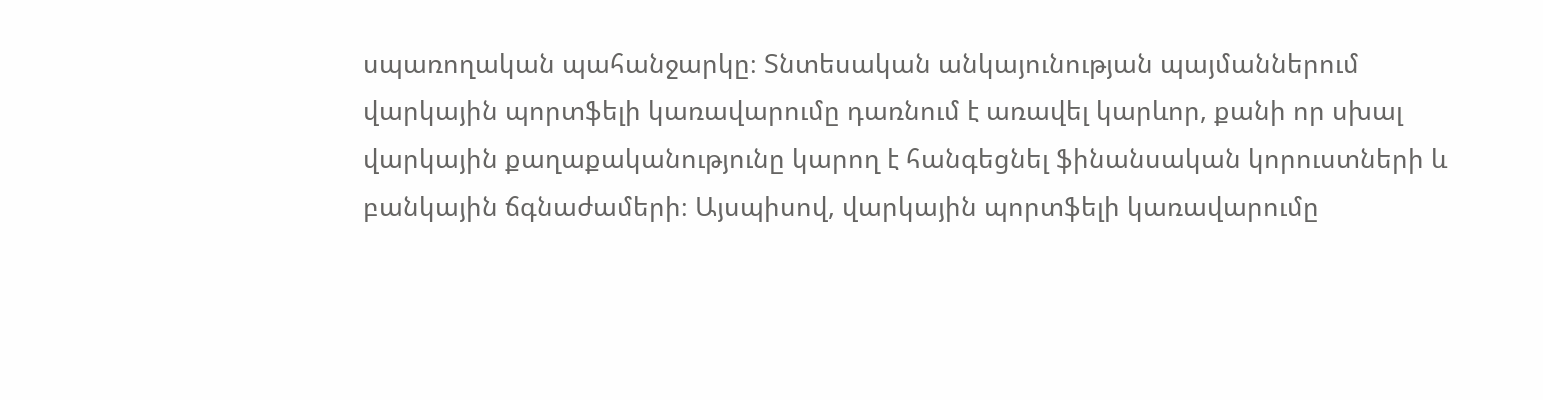սպառողական պահանջարկը։ Տնտեսական անկայունության պայմաններում վարկային պորտֆելի կառավարումը դառնում է առավել կարևոր, քանի որ սխալ վարկային քաղաքականությունը կարող է հանգեցնել ֆինանսական կորուստների և բանկային ճգնաժամերի։ Այսպիսով, վարկային պորտֆելի կառավարումը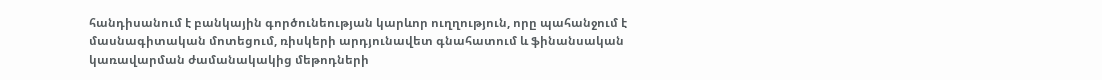հանդիսանում է բանկային գործունեության կարևոր ուղղություն, որը պահանջում է մասնագիտական մոտեցում, ռիսկերի արդյունավետ գնահատում և ֆինանսական կառավարման ժամանակակից մեթոդների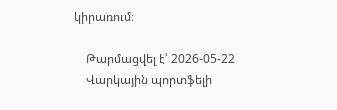կիրառում։

    Թարմացվել է՝ 2026-05-22
    Վարկային պորտֆելի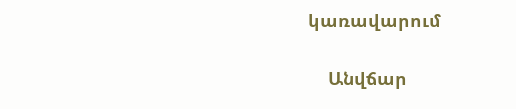կառավարում

    Անվճար